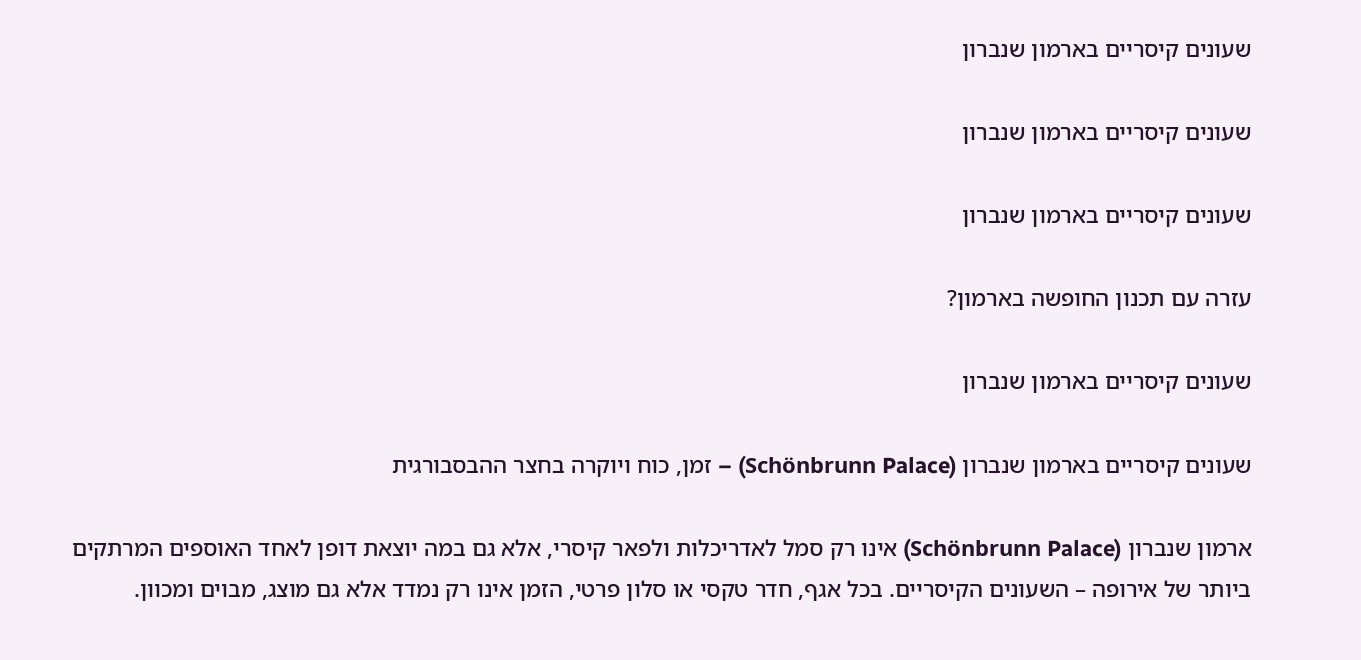שעונים קיסריים בארמון שנברון

שעונים קיסריים בארמון שנברון

שעונים קיסריים בארמון שנברון

עזרה עם תכנון החופשה בארמון?

שעונים קיסריים בארמון שנברון

שעונים קיסריים בארמון שנברון (Schönbrunn Palace) – זמן, כוח ויוקרה בחצר ההבסבורגית

ארמון שנברון (Schönbrunn Palace) אינו רק סמל לאדריכלות ולפאר קיסרי, אלא גם במה יוצאת דופן לאחד האוספים המרתקים ביותר של אירופה – השעונים הקיסריים. בכל אגף, חדר טקסי או סלון פרטי, הזמן אינו רק נמדד אלא גם מוצג, מבוים ומכוון.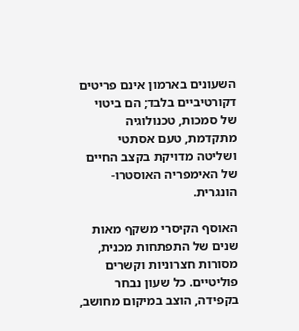השעונים בארמון אינם פריטים דקורטיביים בלבד; הם ביטוי של סמכות, טכנולוגיה מתקדמת, טעם אסתטי ושליטה מדויקת בקצב החיים של האימפריה האוסטרו-הונגרית.

האוסף הקיסרי משקף מאות שנים של התפתחות מכנית, מסורות חצרוניות וקשרים פוליטיים. כל שעון נבחר בקפידה, הוצב במיקום מחושב,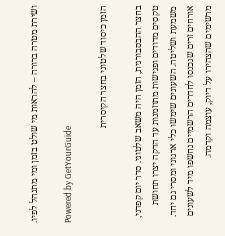ושירת מטרה ברורה – להראות מי שולט בזמן ומי מתנהל לפיו.

Powered by GetYourGuide

הזמן כיסוד שלטוני בחצר הקיסרית

בחצר ההבסבורגית, הזמן היה משאב שלטוני. סדר יום קפדני, טקסים מדודים ופגישות מתוזמנות עד הדקה יצרו תחושת משמעת ושליטה. השעונים שימשו כלי ארגוני ומסרי גם יחד. אורחים זרים שנכנסו לחדרים הרשמיים נחשפו מיד לשעונים מרשימים שהצהירו על דיוק, עוצמה וקדמה.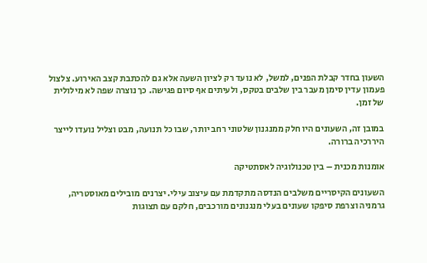השעון בחדר קבלת הפנים, למשל, לא נועד רק לציון השעה אלא גם להכתבת קצב האירוע. צלצול פעמון עדין סימן מעבר בין שלבים בטקס, ולעיתים אף סיום פגישה. כך נוצרה שפה לא מילולית של זמן.

במובן זה, השעונים היו חלק ממנגנון שלטוני רחב יותר, שבו כל תנועה, מבט וצליל נועדו לייצר היררכיה ברורה.

אומנות מכנית – בין טכנולוגיה לאסתטיקה

השעונים הקיסריים משלבים הנדסה מתקדמת עם עיצוב עילי. יצרנים מובילים מאוסטריה, גרמניה וצרפת סיפקו שעונים בעלי מנגנונים מורכבים, חלקם עם תצוגות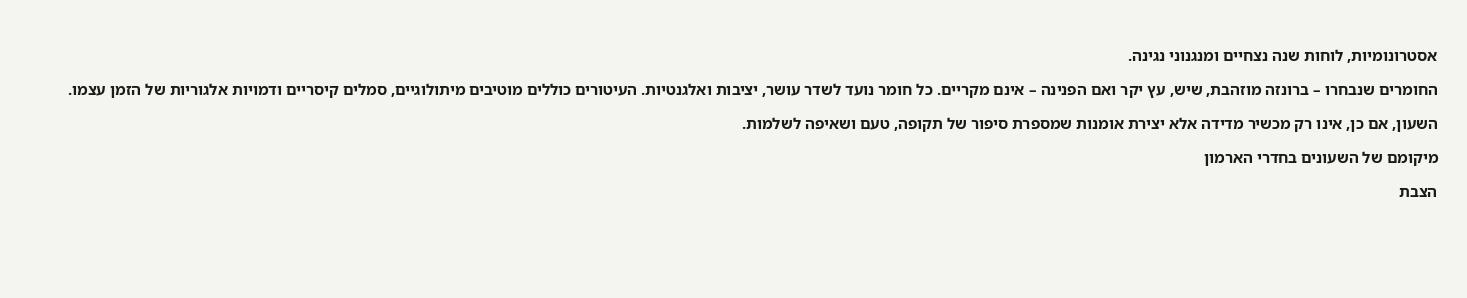אסטרונומיות, לוחות שנה נצחיים ומנגנוני נגינה.

החומרים שנבחרו – ברונזה מוזהבת, שיש, עץ יקר ואם הפנינה – אינם מקריים. כל חומר נועד לשדר עושר, יציבות ואלגנטיות. העיטורים כוללים מוטיבים מיתולוגיים, סמלים קיסריים ודמויות אלגוריות של הזמן עצמו.

השעון, אם כן, אינו רק מכשיר מדידה אלא יצירת אומנות שמספרת סיפור של תקופה, טעם ושאיפה לשלמות.

מיקומם של השעונים בחדרי הארמון

הצבת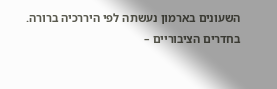השעונים בארמון נעשתה לפי היררכיה ברורה. בחדרים הציבוריים –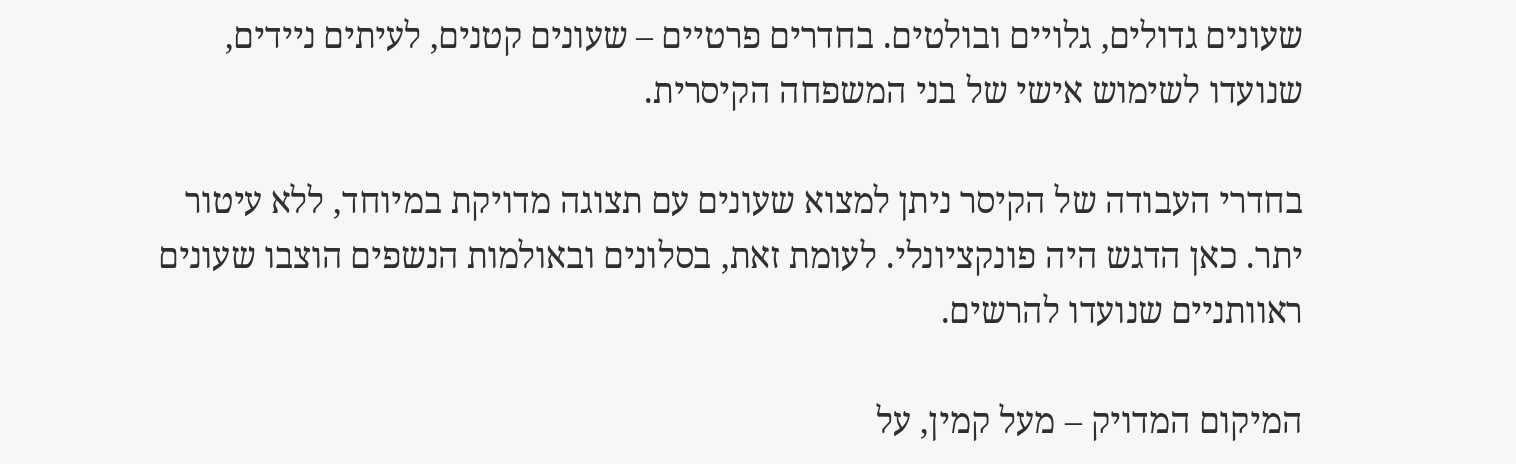שעונים גדולים, גלויים ובולטים. בחדרים פרטיים – שעונים קטנים, לעיתים ניידים, שנועדו לשימוש אישי של בני המשפחה הקיסרית.

בחדרי העבודה של הקיסר ניתן למצוא שעונים עם תצוגה מדויקת במיוחד, ללא עיטור יתר. כאן הדגש היה פונקציונלי. לעומת זאת, בסלונים ובאולמות הנשפים הוצבו שעונים ראוותניים שנועדו להרשים.

המיקום המדויק – מעל קמין, על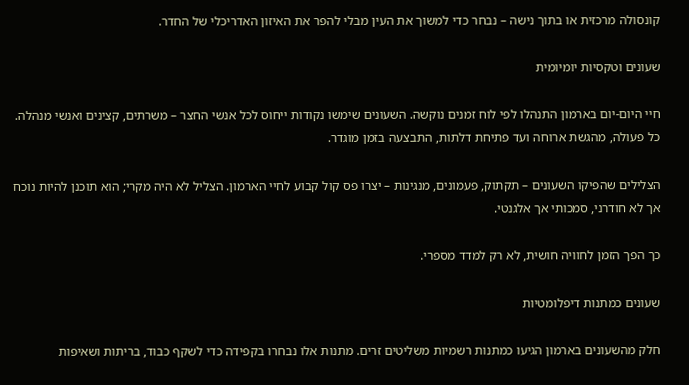קונסולה מרכזית או בתוך נישה – נבחר כדי למשוך את העין מבלי להפר את האיזון האדריכלי של החדר.

שעונים וטקסיות יומיומית

חיי היום-יום בארמון התנהלו לפי לוח זמנים נוקשה. השעונים שימשו נקודות ייחוס לכל אנשי החצר – משרתים, קצינים ואנשי מנהלה. כל פעולה, מהגשת ארוחה ועד פתיחת דלתות, התבצעה בזמן מוגדר.

הצלילים שהפיקו השעונים – תקתוק, פעמונים, מנגינות – יצרו פס קול קבוע לחיי הארמון. הצליל לא היה מקרי; הוא תוכנן להיות נוכח אך לא חודרני, סמכותי אך אלגנטי.

כך הפך הזמן לחוויה חושית, לא רק למדד מספרי.

שעונים כמתנות דיפלומטיות

חלק מהשעונים בארמון הגיעו כמתנות רשמיות משליטים זרים. מתנות אלו נבחרו בקפידה כדי לשקף כבוד, בריתות ושאיפות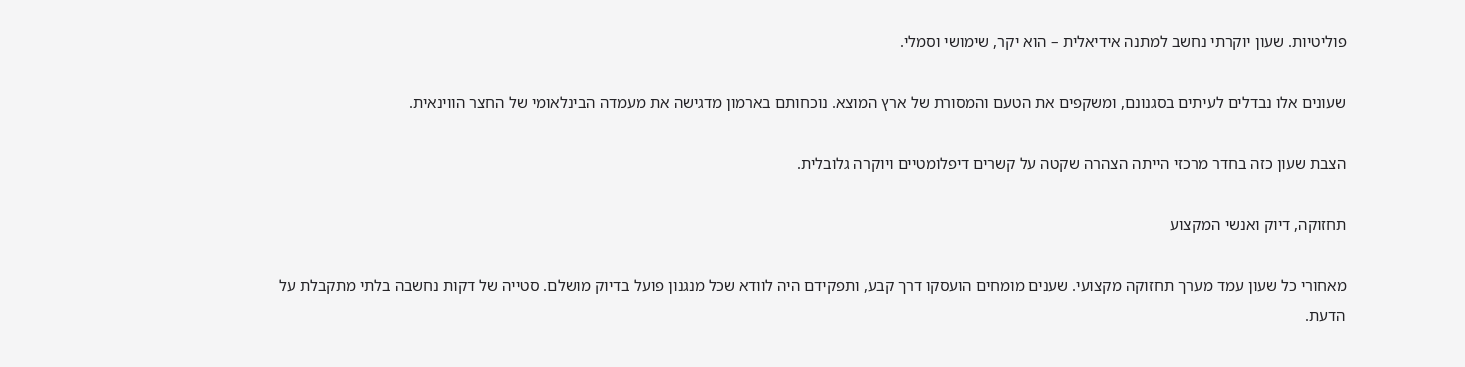פוליטיות. שעון יוקרתי נחשב למתנה אידיאלית – הוא יקר, שימושי וסמלי.

שעונים אלו נבדלים לעיתים בסגנונם, ומשקפים את הטעם והמסורת של ארץ המוצא. נוכחותם בארמון מדגישה את מעמדה הבינלאומי של החצר הווינאית.

הצבת שעון כזה בחדר מרכזי הייתה הצהרה שקטה על קשרים דיפלומטיים ויוקרה גלובלית.

תחזוקה, דיוק ואנשי המקצוע

מאחורי כל שעון עמד מערך תחזוקה מקצועי. שענים מומחים הועסקו דרך קבע, ותפקידם היה לוודא שכל מנגנון פועל בדיוק מושלם. סטייה של דקות נחשבה בלתי מתקבלת על הדעת.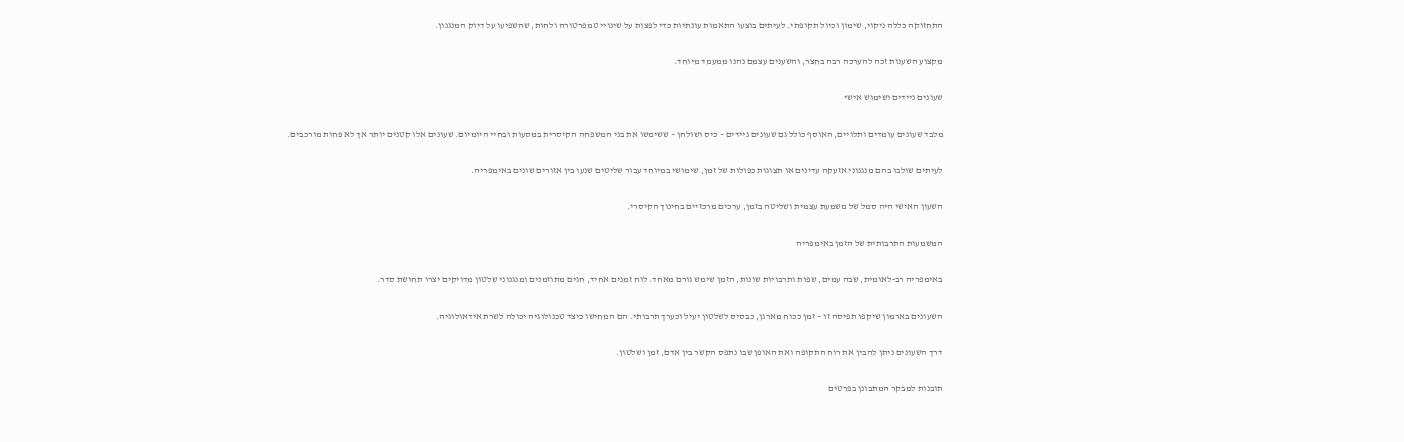התחזוקה כללה ניקוי, שימון וכיול תקופתי. לעיתים בוצעו התאמות עונתיות כדי לפצות על שינויי טמפרטורה ולחות, שהשפיעו על דיוק המנגנון.

מקצוע השענות זכה להערכה רבה בחצר, והשענים עצמם נהנו ממעמד מיוחד.

שעונים ניידים ושימוש אישי

מלבד שעונים עומדים ותלויים, האוסף כולל גם שעונים ניידים – כיס ושולחן – ששימשו את בני המשפחה הקיסרית במסעות ובחיי היומיום. שעונים אלו קטנים יותר אך לא פחות מורכבים.

לעיתים שולבו בהם מנגנוני אזעקה עדינים או תצוגות כפולות של זמן, שימושי במיוחד עבור שליטים שנעו בין אזורים שונים באימפריה.

השעון האישי היה סמל של משמעת עצמית ושליטה בזמן, ערכים מרכזיים בחינוך הקיסרי.

המשמעות התרבותית של הזמן באימפריה

באימפריה רב-לאומית, שבה עמים, שפות ותרבויות שונות, הזמן שימש גורם מאחד. לוח זמנים אחיד, חגים מתוזמנים ומנגנוני שלטון מדויקים יצרו תחושת סדר.

השעונים בארמון שיקפו תפיסה זו – זמן ככוח מארגן, כבסיס לשלטון יעיל וכערך תרבותי. הם המחישו כיצד טכנולוגיה יכולה לשרת אידאולוגיה.

דרך השעונים ניתן להבין את רוח התקופה ואת האופן שבו נתפס הקשר בין אדם, זמן ושלטון.

תובנות למבקר המתבונן בפרטים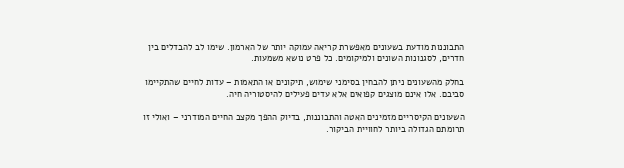התבוננות מודעת בשעונים מאפשרת קריאה עמוקה יותר של הארמון. שימו לב להבדלים בין חדרים, לסגנונות השונים ולמיקומים. כל פרט נושא משמעות.

בחלק מהשעונים ניתן להבחין בסימני שימוש, תיקונים או התאמות – עדות לחיים שהתקיימו סביבם. אלו אינם מוצגים קפואים אלא עדים פעילים להיסטוריה חיה.

השעונים הקיסריים מזמינים האטה והתבוננות, בדיוק ההפך מקצב החיים המודרני – ואולי זו תרומתם הגדולה ביותר לחוויית הביקור.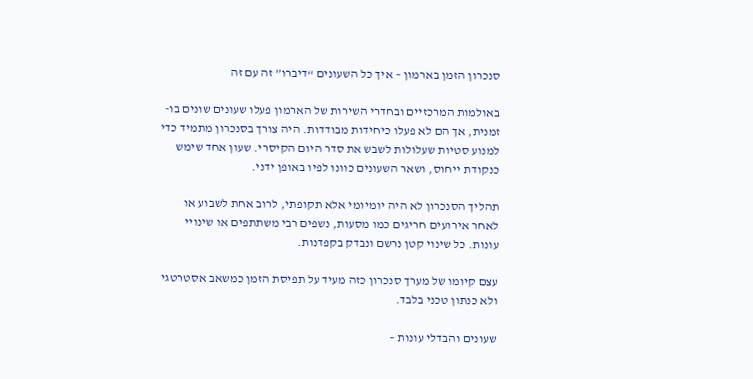סנכרון הזמן בארמון – איך כל השעונים “דיברו” זה עם זה

באולמות המרכזיים ובחדרי השירות של הארמון פעלו שעונים שונים בו-זמנית, אך הם לא פעלו כיחידות מבודדות. היה צורך בסנכרון מתמיד כדי למנוע סטיות שעלולות לשבש את סדר היום הקיסרי. שעון אחד שימש כנקודת ייחוס, ושאר השעונים כוונו לפיו באופן ידני.

תהליך הסנכרון לא היה יומיומי אלא תקופתי, לרוב אחת לשבוע או לאחר אירועים חריגים כמו מסעות, נשפים רבי משתתפים או שינויי עונות. כל שינוי קטן נרשם ונבדק בקפדנות.

עצם קיומו של מערך סנכרון כזה מעיד על תפיסת הזמן כמשאב אסטרטגי ולא כנתון טכני בלבד.

שעונים והבדלי עונות –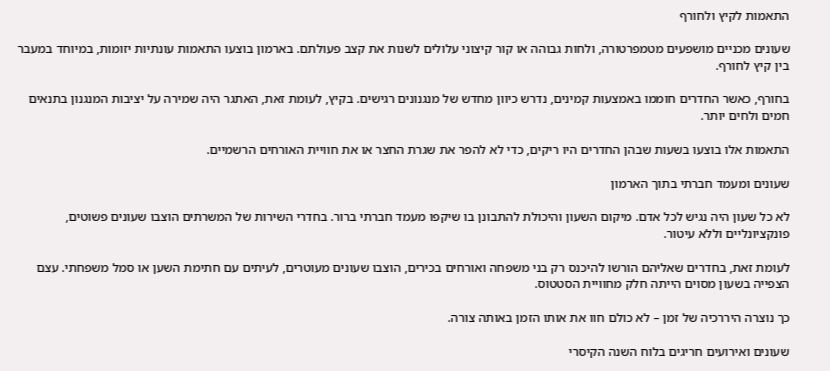התאמות לקיץ ולחורף

שעונים מכניים מושפעים מטמפרטורה, ולחות גבוהה או קור קיצוני עלולים לשנות את קצב פעולתם. בארמון בוצעו התאמות עונתיות יזומות, במיוחד במעבר בין קיץ לחורף.

בחורף, כאשר החדרים חוממו באמצעות קמינים, נדרש כיוון מחדש של מנגנונים רגישים. בקיץ, לעומת זאת, האתגר היה שמירה על יציבות המנגנון בתנאים חמים ולחים יותר.

התאמות אלו בוצעו בשעות שבהן החדרים היו ריקים, כדי לא להפר את שגרת החצר או את חוויית האורחים הרשמיים.

שעונים ומעמד חברתי בתוך הארמון

לא כל שעון היה נגיש לכל אדם. מיקום השעון והיכולת להתבונן בו שיקפו מעמד חברתי ברור. בחדרי השירות של המשרתים הוצבו שעונים פשוטים, פונקציונליים וללא עיטור.

לעומת זאת, בחדרים שאליהם הורשו להיכנס רק בני משפחה ואורחים בכירים, הוצבו שעונים מעוטרים, לעיתים עם חתימת השען או סמל משפחתי. עצם הצפייה בשעון מסוים הייתה חלק מחוויית הסטטוס.

כך נוצרה היררכיה של זמן – לא כולם חוו את אותו הזמן באותה צורה.

שעונים ואירועים חריגים בלוח השנה הקיסרי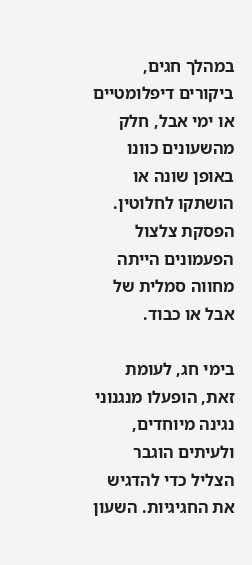במהלך חגים, ביקורים דיפלומטיים או ימי אבל, חלק מהשעונים כוונו באופן שונה או הושתקו לחלוטין. הפסקת צלצול הפעמונים הייתה מחווה סמלית של אבל או כבוד.

בימי חג, לעומת זאת, הופעלו מנגנוני נגינה מיוחדים, ולעיתים הוגבר הצליל כדי להדגיש את החגיגיות. השעון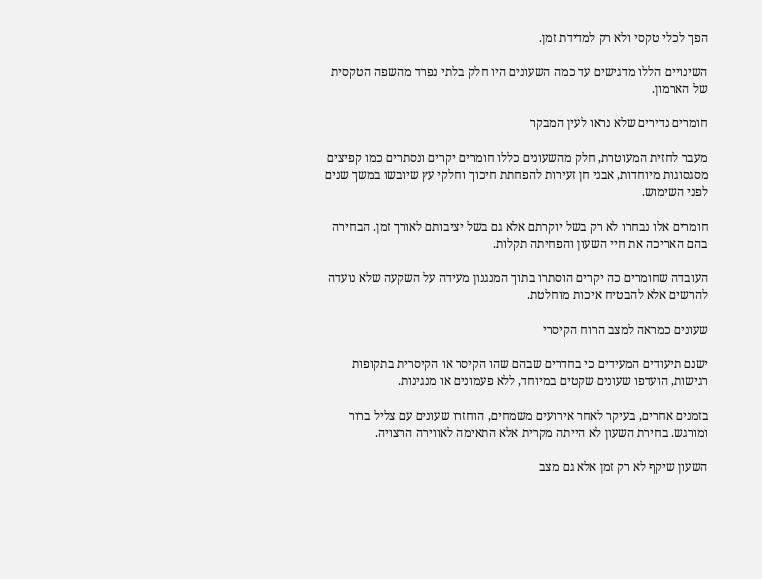הפך לכלי טקסי ולא רק למדידת זמן.

השינויים הללו מדגישים עד כמה השעונים היו חלק בלתי נפרד מהשפה הטקסית של הארמון.

חומרים נדירים שלא נראו לעין המבקר

מעבר לחזית המעוטרת, חלק מהשעונים כללו חומרים יקרים ונסתרים כמו קפיצים מסגסוגות מיוחדות, אבני חן זעירות להפחתת חיכוך וחלקי עץ שיובשו במשך שנים לפני השימוש.

חומרים אלו נבחרו לא רק בשל יוקרתם אלא גם בשל יציבותם לאורך זמן. הבחירה בהם האריכה את חיי השעון והפחיתה תקלות.

העובדה שחומרים כה יקרים הוסתרו בתוך המנגנון מעידה על השקעה שלא נועדה להרשים אלא להבטיח איכות מוחלטת.

שעונים כמראה למצב הרוח הקיסרי

ישנם תיעודים המעידים כי בחדרים שבהם שהו הקיסר או הקיסרית בתקופות רגישות, הועדפו שעונים שקטים במיוחד, ללא פעמונים או מנגינות.

בזמנים אחרים, בעיקר לאחר אירועים משמחים, הוחזרו שעונים עם צליל ברור ומורגש. בחירת השעון לא הייתה מקרית אלא התאימה לאווירה הרצויה.

השעון שיקף לא רק זמן אלא גם מצב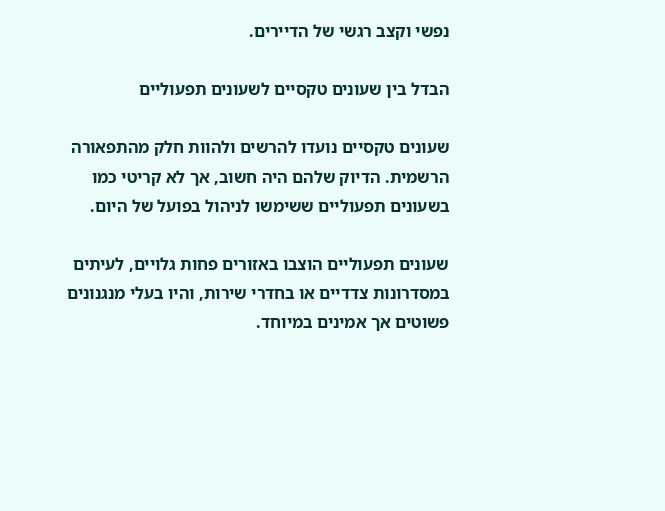נפשי וקצב רגשי של הדיירים.

הבדל בין שעונים טקסיים לשעונים תפעוליים

שעונים טקסיים נועדו להרשים ולהוות חלק מהתפאורה הרשמית. הדיוק שלהם היה חשוב, אך לא קריטי כמו בשעונים תפעוליים ששימשו לניהול בפועל של היום.

שעונים תפעוליים הוצבו באזורים פחות גלויים, לעיתים במסדרונות צדדיים או בחדרי שירות, והיו בעלי מנגנונים פשוטים אך אמינים במיוחד.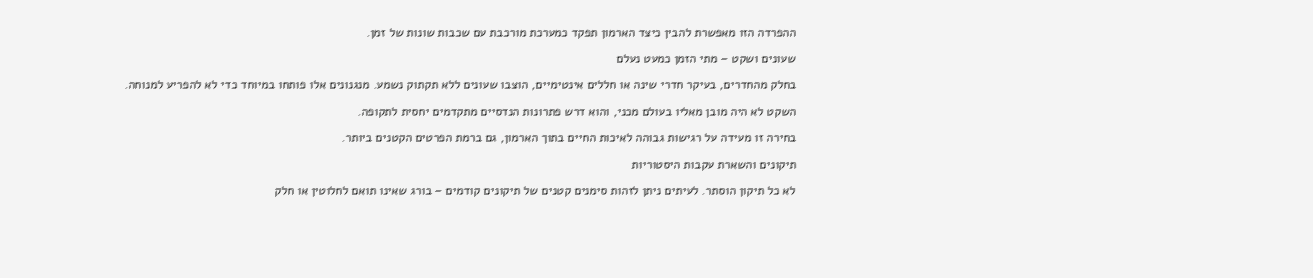ההפרדה הזו מאפשרת להבין כיצד הארמון תפקד כמערכת מורכבת עם שכבות שונות של זמן.

שעונים ושקט – מתי הזמן כמעט נעלם

בחלק מהחדרים, בעיקר חדרי שינה או חללים אינטימיים, הוצבו שעונים ללא תקתוק נשמע. מנגנונים אלו פותחו במיוחד כדי לא להפריע למנוחה.

השקט לא היה מובן מאליו בעולם מכני, והוא דרש פתרונות הנדסיים מתקדמים יחסית לתקופה.

בחירה זו מעידה על רגישות גבוהה לאיכות החיים בתוך הארמון, גם ברמת הפרטים הקטנים ביותר.

תיקונים והשארת עקבות היסטוריות

לא כל תיקון הוסתר. לעיתים ניתן לזהות סימנים קטנים של תיקונים קודמים – בורג שאינו תואם לחלוטין או חלק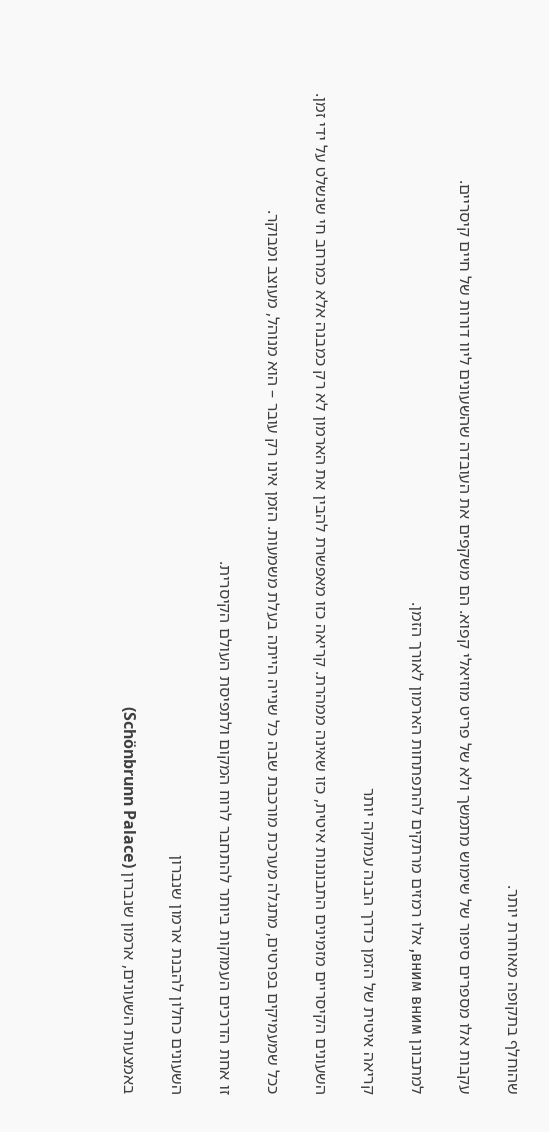שהוחלף בתקופה מאוחרת יותר.

עקבות אלו מספרים סיפור של שימוש מתמשך ולא של פריט מוזיאלי קפוא. הם משקפים את העובדה שהשעונים ליוו דורות של חיים קיסריים.

למתבונן вним вним, אלו רמזים מרתקים להתפתחות הארמון לאורך הזמן.

קריאה איטית של הזמן כדרך הבנה עמוקה יותר

השעונים הקיסריים מזמינים התבוננות איטית, כזו שאינה ממהרת. קריאה כזו מאפשרת להבין את הארמון לא רק כמבנה אלא כמרחב חי שנשלט על ידי זמן.

ככל שמעמיקים בפרטים, מתגלה מערכת מורכבת שבה כל שנייה הייתה בעלת משמעות. הזמן אינו רק עובר – הוא מנוהל, מעוצב ומבוקר.

זו אחת הדרכים העמוקות ביותר להתחבר לרוח המקום ולתפיסת העולם הקיסרית.

השעונים כחלון להבנת ארמון שנברון

באמצעות השעונים, ארמון שנברון (Schönbrunn Palace)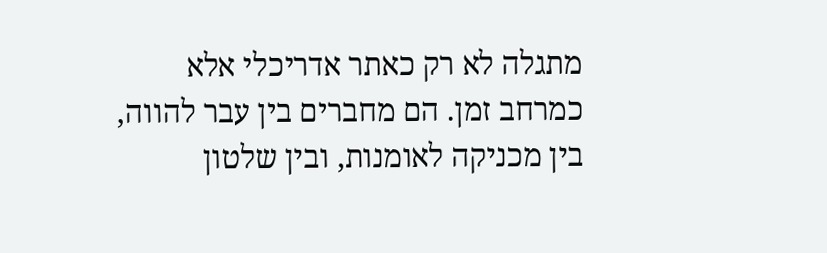מתגלה לא רק כאתר אדריכלי אלא כמרחב זמן. הם מחברים בין עבר להווה, בין מכניקה לאומנות, ובין שלטון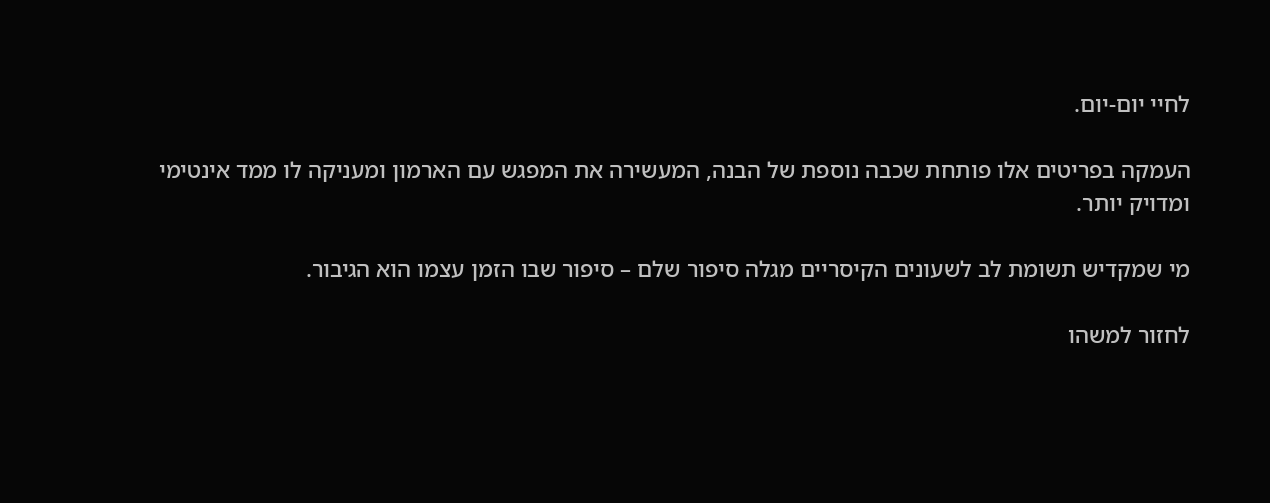לחיי יום-יום.

העמקה בפריטים אלו פותחת שכבה נוספת של הבנה, המעשירה את המפגש עם הארמון ומעניקה לו ממד אינטימי ומדויק יותר.

מי שמקדיש תשומת לב לשעונים הקיסריים מגלה סיפור שלם – סיפור שבו הזמן עצמו הוא הגיבור.

לחזור למשהו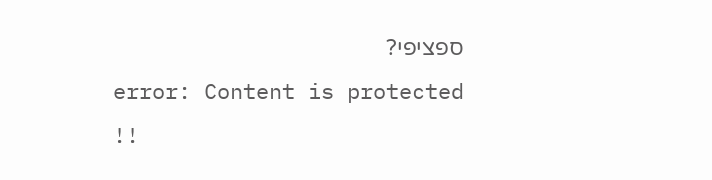ספציפי?
error: Content is protected !!